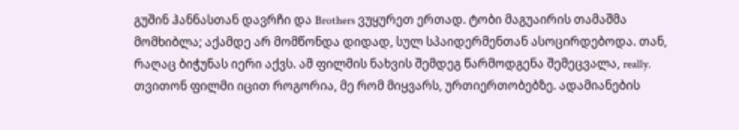გუშინ ჰანნასთან დავრჩი და Brothers ვუყურეთ ერთად. ტობი მაგუაირის თამაშმა მომხიბლა; აქამდე არ მომწონდა დიდად, სულ სპაიდერმენთან ასოცირდებოდა. თან, რაღაც ბიჭუნას იერი აქვს. ამ ფილმის ნახვის შემდეგ წარმოდგენა შემეცვალა, really.
თვითონ ფილმი იცით როგორია, მე რომ მიყვარს, ურთიერთობებზე. ადამიანების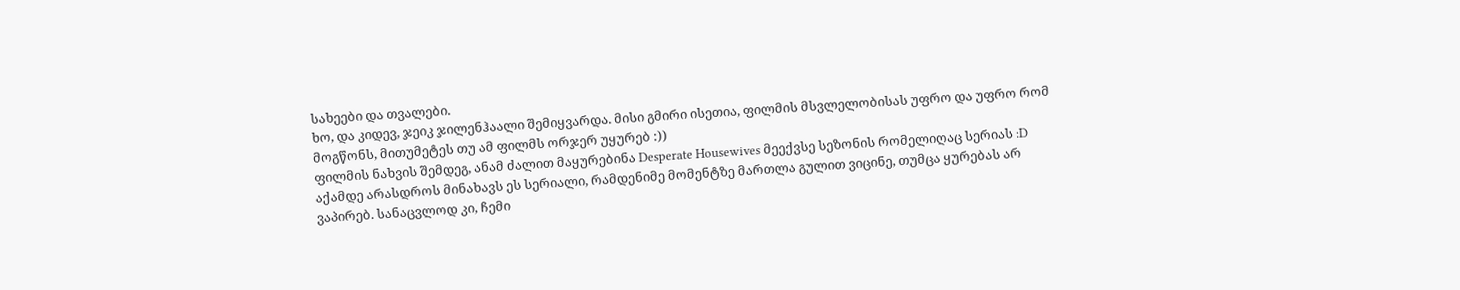სახეები და თვალები.
ხო, და კიდევ, ჯეიკ ჯილენჰაალი შემიყვარდა. მისი გმირი ისეთია, ფილმის მსვლელობისას უფრო და უფრო რომ მოგწონს, მითუმეტეს თუ ამ ფილმს ორჯერ უყურებ :))
ფილმის ნახვის შემდეგ, ანამ ძალით მაყურებინა Desperate Housewives მეექვსე სეზონის რომელიღაც სერიას :D აქამდე არასდროს მინახავს ეს სერიალი, რამდენიმე მომენტზე მართლა გულით ვიცინე, თუმცა ყურებას არ ვაპირებ. სანაცვლოდ კი, ჩემი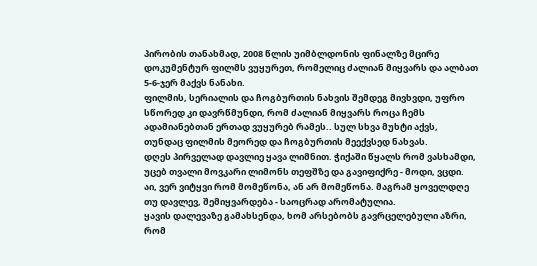პირობის თანახმად, 2008 წლის უიმბლდონის ფინალზე მცირე დოკუმენტურ ფილმს ვუყურეთ, რომელიც ძალიან მიყვარს და ალბათ 5-6-ჯერ მაქვს ნანახი.
ფილმის, სერიალის და ჩოგბურთის ნახვის შემდეგ მივხვდი, უფრო სწორედ კი დავრწმუნდი, რომ ძალიან მიყვარს როცა ჩემს ადამიანებთან ერთად ვუყურებ რამეს.. სულ სხვა მუხტი აქვს, თუნდაც ფილმის მეორედ და ჩოგბურთის მეექვსედ ნახვას.
დღეს პირველად დავლიე ყავა ლიმნით. ჭიქაში წყალს რომ ვასხამდი, უცებ თვალი მოვკარი ლიმონს თეფშზე და გავიფიქრე - მოდი, ვცდი. აი, ვერ ვიტყვი რომ მომეწონა, ან არ მომეწონა. მაგრამ ყოველდღე თუ დავლევ, შემიყვარდება - საოცრად არომატულია.
ყავის დალევაზე გამახსენდა, ხომ არსებობს გავრცელებული აზრი, რომ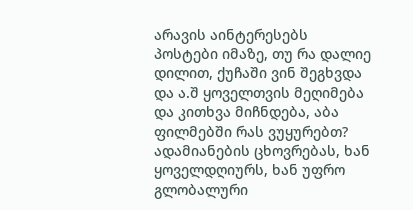არავის აინტერესებს პოსტები იმაზე, თუ რა დალიე დილით, ქუჩაში ვინ შეგხვდა და ა.შ ყოველთვის მეღიმება და კითხვა მიჩნდება, აბა ფილმებში რას ვუყურებთ? ადამიანების ცხოვრებას, ხან ყოველდღიურს, ხან უფრო გლობალური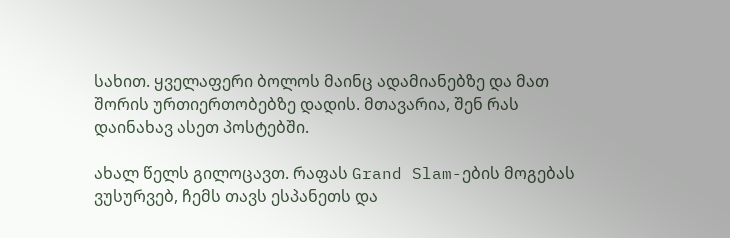სახით. ყველაფერი ბოლოს მაინც ადამიანებზე და მათ შორის ურთიერთობებზე დადის. მთავარია, შენ რას დაინახავ ასეთ პოსტებში.

ახალ წელს გილოცავთ. რაფას Grand Slam-ების მოგებას ვუსურვებ, ჩემს თავს ესპანეთს და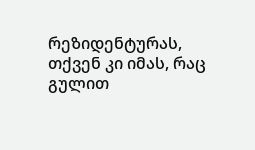რეზიდენტურას, თქვენ კი იმას, რაც გულით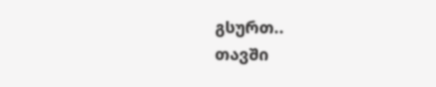გსურთ..
თავში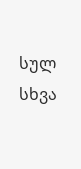სულ სხვა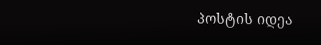პოსტის იდეა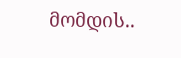მომდის..